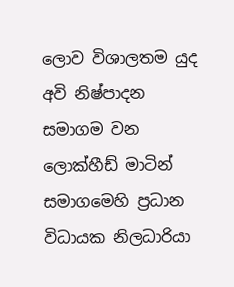ලොව විශාලතම යුද අවි නිෂ්පාදන සමාගම වන ලොක්හීඩ් මාටින් සමාගමෙහි ප්‍රධාන විධායක නිලධාරියා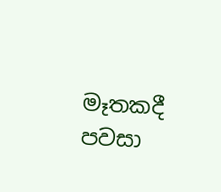මෑතකදී පවසා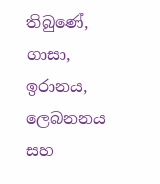තිබුණේ, ගාසා, ඉරානය, ලෙබනනය සහ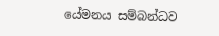යේමනය සම්බන්ධව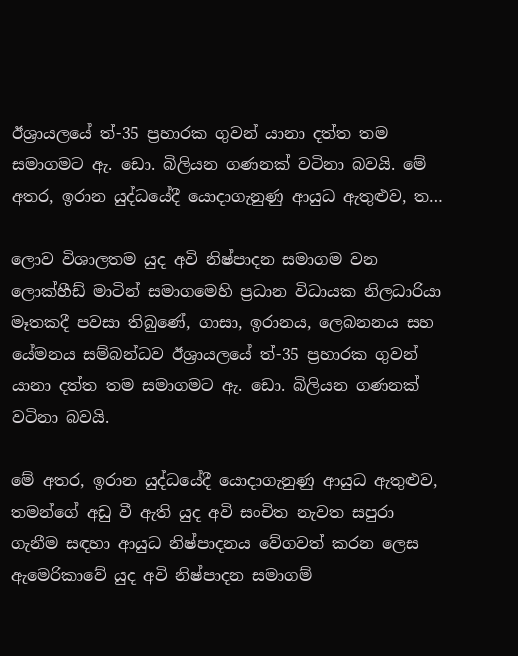ඊශ්‍රායලයේ ත්‍-35 ප්‍රහාරක ගුවන් යානා දත්ත තම සමාගමට ඇ. ඩො. බිලියන ගණනක් වටිනා බවයි. මේ අතර, ඉරාන යුද්ධයේදී යොදාගැනුණු ආයුධ ඇතුළුව, ත…

ලොව විශාලතම යුද අවි නිෂ්පාදන සමාගම වන ලොක්හීඩ් මාටින් සමාගමෙහි ප්‍රධාන විධායක නිලධාරියා මෑතකදී පවසා තිබුණේ, ගාසා, ඉරානය, ලෙබනනය සහ යේමනය සම්බන්ධව ඊශ්‍රායලයේ ත්‍-35 ප්‍රහාරක ගුවන් යානා දත්ත තම සමාගමට ඇ. ඩො. බිලියන ගණනක් වටිනා බවයි.

මේ අතර, ඉරාන යුද්ධයේදී යොදාගැනුණු ආයුධ ඇතුළුව, තමන්ගේ අඩු වී ඇති යුද අවි සංචිත නැවත සපුරා ගැනීම සඳහා ආයුධ නිෂ්පාදනය වේගවත් කරන ලෙස ඇමෙරිකාවේ යුද අවි නිෂ්පාදන සමාගම්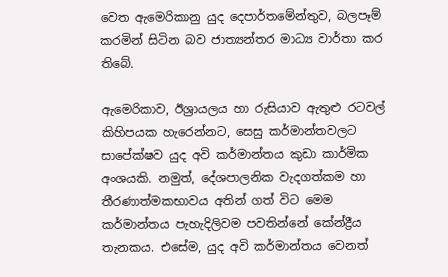වෙත ඇමෙරිකානු යුද දෙපාර්තමේන්තුව, බලපෑම් කරමින් සිටින බව ජාත්‍යන්තර මාධ්‍ය වාර්තා කර තිබේ.

ඇමෙරිකාව, ඊශ්‍රායලය හා රුසියාව ඇතුළු රටවල් කිහිපයක හැරෙන්නට, සෙසු කර්මාන්තවලට සාපේක්ෂව යුද අවි කර්මාන්තය කුඩා කාර්මික අංශයකි. නමුත්, දේශපාලනික වැදගත්කම හා තීරණාත්මකභාවය අතින් ගත් විට මෙම කර්මාන්තය පැහැදිලිවම පවතින්නේ කේන්ද්‍රීය තැනකය. එසේම, යුද අවි කර්මාන්තය වෙනත්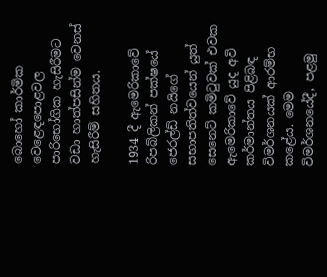බොහෝ කාර්මික වෙළෙඳපොළවල පාරිභෝගික හැසිරීමට වඩා හාත්පසින්ම වෙනස් හැසිරීම් සහිතය.

1934 දී ඇමෙරිකාවේ රිපබ්ලිකන් පක්ෂයේ ජෙරල්ඩ් නයිගේ සභාපතිත්වයෙන් යුත් සෙනෙට් කමිටුවක් එවක ඇමෙරිකාවේ යුද අවි කර්මාන්තය පිළිබඳ විමර්ශනයක් ආරම්භ කළේය. මෙම විමර්ශනයේදී, පළමු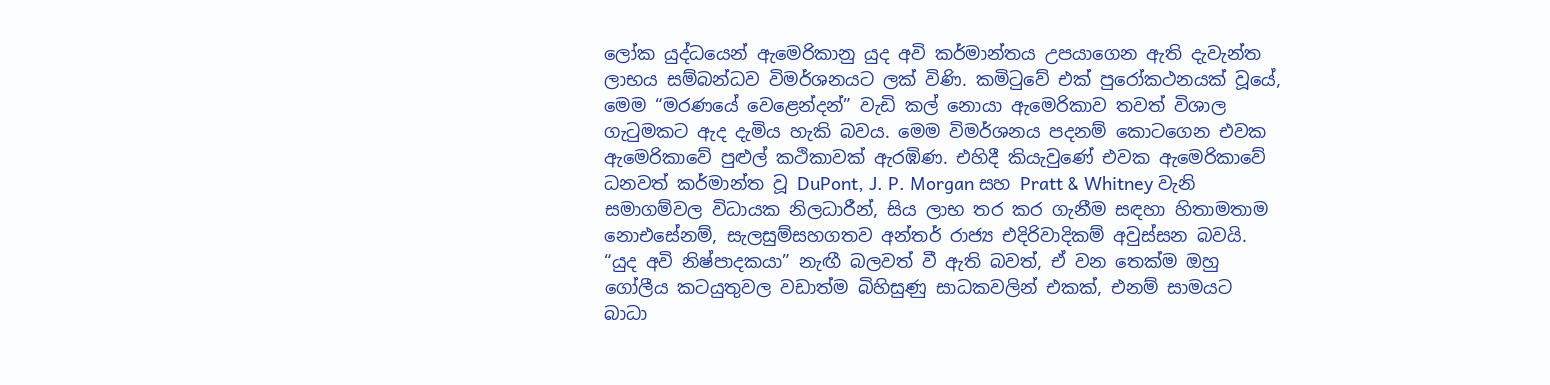ලෝක යුද්ධයෙන් ඇමෙරිකානු යුද අවි කර්මාන්තය උපයාගෙන ඇති දැවැන්ත ලාභය සම්බන්ධව විමර්ශනයට ලක් විණි. කමිටුවේ එක් පුරෝකථනයක් වූයේ, මෙම “මරණයේ වෙළෙන්දන්” වැඩි කල් නොයා ඇමෙරිකාව තවත් විශාල ගැටුමකට ඇද දැමිය හැකි බවය. මෙම විමර්ශනය පදනම් කොටගෙන එවක ඇමෙරිකාවේ පුළුල් කථිකාවක් ඇරඹිණ. එහිදී කියැවුණේ එවක ඇමෙරිකාවේ ධනවත් කර්මාන්ත වූ DuPont, J. P. Morgan සහ Pratt & Whitney වැනි සමාගම්වල විධායක නිලධාරීන්, සිය ලාභ තර කර ගැනීම සඳහා හිතාමතාම නොඑසේනම්, සැලසුම්සහගතව අන්තර් රාජ්‍ය එදිරිවාදිකම් අවුස්සන බවයි. “යුද අවි නිෂ්පාදකයා” නැඟී බලවත් වී ඇති බවත්, ඒ වන තෙක්ම ඔහු ගෝලීය කටයුතුවල වඩාත්ම බිහිසුණු සාධකවලින් එකක්, එනම් සාමයට බාධා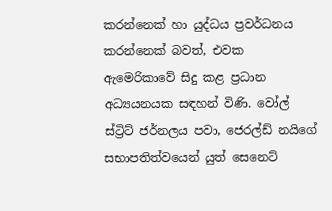කරන්නෙක් හා යුද්ධය ප්‍රවර්ධනය කරන්නෙක් බවත්, එවක ඇමෙරිකාවේ සිදු කළ ප්‍රධාන අධ්‍යයනයක සඳහන් විණි. වෝල් ස්ට්‍රිට් ජර්නලය පවා, ජෙරල්ඩ් නයිගේ සභාපතිත්වයෙන් යුත් සෙනෙට්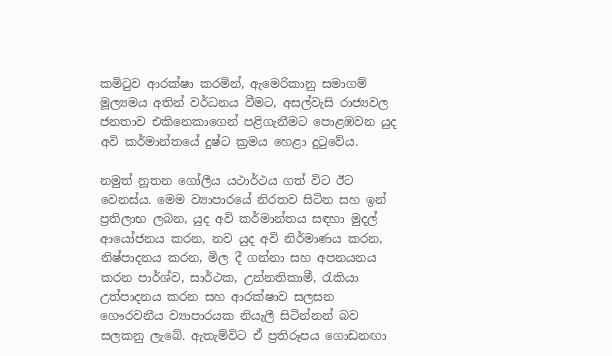කමිටුව ආරක්ෂා කරමින්, ඇමෙරිකානු සමාගම් මූල්‍යමය අතින් වර්ධනය වීමට, අසල්වැසි රාජ්‍යවල ජනතාව එකිනෙකාගෙන් පළිගැනීමට පොළඹවන යුද අවි කර්මාන්තයේ දුෂ්ට ක්‍රමය හෙළා දුටුවේය.

නමුත් නූතන ගෝලීය යථාර්ථය ගත් විට ඊට වෙනස්ය. මෙම ව්‍යාපාරයේ නිරතව සිටින සහ ඉන් ප්‍රතිලාභ ලබන, යුද අවි කර්මාන්තය සඳහා මුදල් ආයෝජනය කරන, නව යුද අවි නිර්මාණය කරන, නිෂ්පාදනය කරන, මිල දී ගන්නා සහ අපනයනය කරන පාර්ශ්ව, සාර්ථක, උන්නතිකාමී, රැකියා උත්පාදනය කරන සහ ආරක්ෂාව සලසන ගෞරවනීය ව්‍යාපාරයක නියැලී සිටින්නන් බව සලකනු ලැබේ. ඇතැම්විට ඒ ප්‍රතිරූපය ගොඩනඟා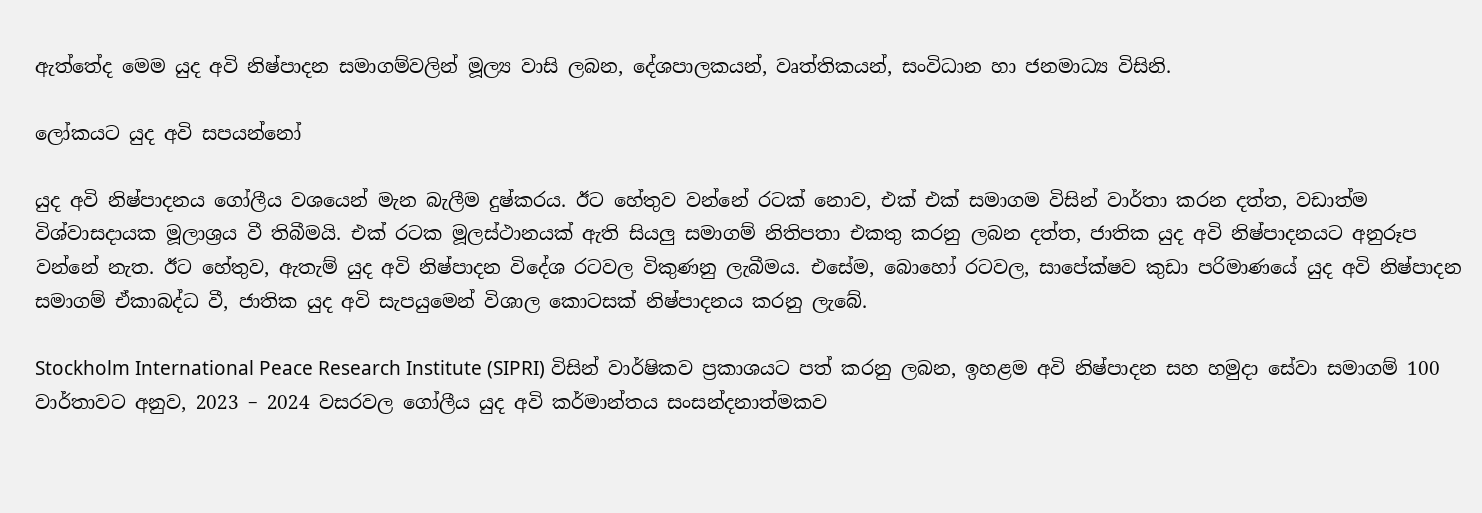ඇත්තේද මෙම යුද අවි නිෂ්පාදන සමාගම්වලින් මූල්‍ය වාසි ලබන, දේශපාලකයන්, වෘත්තිකයන්, සංවිධාන හා ජනමාධ්‍ය විසිනි.

ලෝකයට යුද අවි සපයන්නෝ

යුද අවි නිෂ්පාදනය ගෝලීය වශයෙන් මැන බැලීම දුෂ්කරය. ඊට හේතුව වන්නේ රටක් නොව, එක් එක් සමාගම විසින් වාර්තා කරන දත්ත, වඩාත්ම විශ්වාසදායක මූලාශ්‍රය වී තිබීමයි. එක් රටක මූලස්ථානයක් ඇති සියලු සමාගම් නිතිපතා එකතු කරනු ලබන දත්ත, ජාතික යුද අවි නිෂ්පාදනයට අනුරූප වන්නේ නැත. ඊට හේතුව, ඇතැම් යුද අවි නිෂ්පාදන විදේශ රටවල විකුණනු ලැබීමය. එසේම, බොහෝ රටවල, සාපේක්ෂව කුඩා පරිමාණයේ යුද අවි නිෂ්පාදන සමාගම් ඒකාබද්ධ වී, ජාතික යුද අවි සැපයුමෙන් විශාල කොටසක් නිෂ්පාදනය කරනු ලැබේ.

Stockholm International Peace Research Institute (SIPRI) විසින් වාර්ෂිකව ප්‍රකාශයට පත් කරනු ලබන, ඉහළම අවි නිෂ්පාදන සහ හමුදා සේවා සමාගම් 100 වාර්තාවට අනුව, 2023 – 2024 වසරවල ගෝලීය යුද අවි කර්මාන්තය සංසන්දනාත්මකව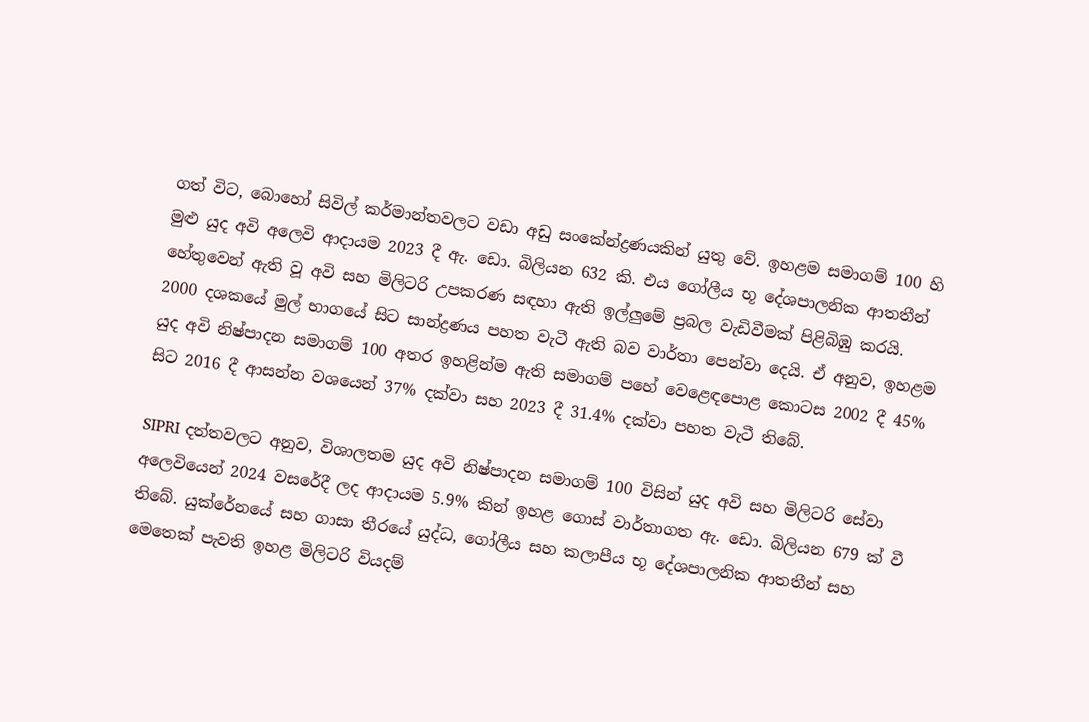ගත් විට, බොහෝ සිවිල් කර්මාන්තවලට වඩා අඩු සංකේන්ද්‍රණයකින් යුතු වේ. ඉහළම සමාගම් 100 හි මුළු යුද අවි අලෙවි ආදායම 2023 දී ඇ. ඩො. බිලියන 632 කි. එය ගෝලීය භූ දේශපාලනික ආතතීන් හේතුවෙන් ඇති වූ අවි සහ මිලිටරි උපකරණ සඳහා ඇති ඉල්ලුමේ ප්‍රබල වැඩිවීමක් පිළිබිඹු කරයි. 2000 දශකයේ මුල් භාගයේ සිට සාන්ද්‍රණය පහත වැටී ඇති බව වාර්තා පෙන්වා දෙයි. ඒ අනුව, ඉහළම යුද අවි නිෂ්පාදන සමාගම් 100 අතර ඉහළින්ම ඇති සමාගම් පහේ වෙළෙඳපොළ කොටස 2002 දී 45% සිට 2016 දී ආසන්න වශයෙන් 37% දක්වා සහ 2023 දී 31.4% දක්වා පහත වැටී තිබේ.

SIPRI දත්තවලට අනුව, විශාලතම යුද අවි නිෂ්පාදන සමාගම් 100 විසින් යුද අවි සහ මිලිටරි සේවා අලෙවියෙන් 2024 වසරේදී ලද ආදායම 5.9% කින් ඉහළ ගොස් වාර්තාගත ඇ. ඩො. බිලියන 679 ක් වී තිබේ. යුක්රේනයේ සහ ගාසා තීරයේ යුද්ධ, ගෝලීය සහ කලාපීය භූ දේශපාලනික ආතතීන් සහ මෙතෙක් පැවති ඉහළ මිලිටරි වියදම්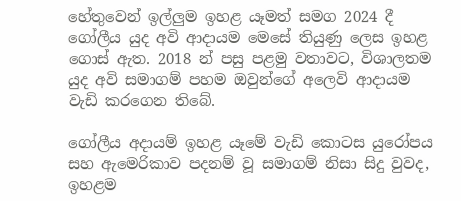හේතුවෙන් ඉල්ලුම ඉහළ යෑමත් සමග 2024 දී ගෝලීය යුද අවි ආදායම මෙසේ තියුණු ලෙස ඉහළ ගොස් ඇත. 2018 න් පසු පළමු වතාවට, විශාලතම යුද අවි සමාගම් පහම ඔවුන්ගේ අලෙවි ආදායම වැඩි කරගෙන තිබේ.

ගෝලීය අදායම් ඉහළ යෑමේ වැඩි කොටස යුරෝපය සහ ඇමෙරිකාව පදනම් වූ සමාගම් නිසා සිදු වුවද, ඉහළම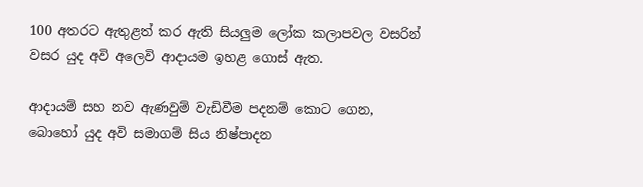100 අතරට ඇතුළත් කර ඇති සියලුම ලෝක කලාපවල වසරින් වසර යුද අවි අලෙවි ආදායම ඉහළ ගොස් ඇත.

ආදායම් සහ නව ඇණවුම් වැඩිවීම පදනම් කොට ගෙන, බොහෝ යුද අවි සමාගම් සිය නිෂ්පාදන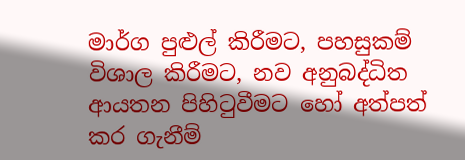මාර්ග පුළුල් කිරීමට, පහසුකම් විශාල කිරීමට, නව අනුබද්ධිත ආයතන පිහිටුවීමට හෝ අත්පත් කර ගැනීම්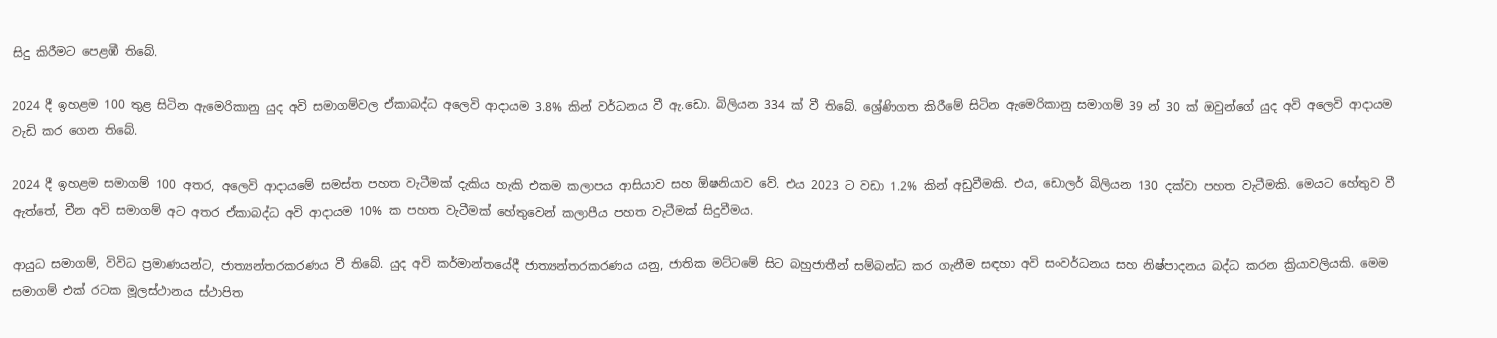සිදු කිරීමට පෙළඹී තිබේ.

2024 දී ඉහළම 100 තුළ සිටින ඇමෙරිකානු යුද අවි සමාගම්වල ඒකාබද්ධ අලෙවි ආදායම 3.8% කින් වර්ධනය වී ඇ.ඩො. බිලියන 334 ක් වී තිබේ. ශ්‍රේණිගත කිරීමේ සිටින ඇමෙරිකානු සමාගම් 39 න් 30 ක් ඔවුන්ගේ යුද අවි අලෙවි ආදායම වැඩි කර ගෙන තිබේ.

2024 දී ඉහළම සමාගම් 100 අතර, අලෙවි ආදායමේ සමස්ත පහත වැටීමක් දැකිය හැකි එකම කලාපය ආසියාව සහ ඕෂනියාව වේ. එය 2023 ට වඩා 1.2% කින් අඩුවීමකි. එය, ඩොලර් බිලියන 130 දක්වා පහත වැටීමකි. මෙයට හේතුව වී ඇත්තේ, චීන අවි සමාගම් අට අතර ඒකාබද්ධ අවි ආදායම 10% ක පහත වැටීමක් හේතුවෙන් කලාපීය පහත වැටීමක් සිදුවීමය.

ආයුධ සමාගම්, විවිධ ප්‍රමාණයන්ට, ජාත්‍යන්තරකරණය වී තිබේ. යුද අවි කර්මාන්තයේදී ජාත්‍යන්තරකරණය යනු, ජාතික මට්ටමේ සිට බහුජාතීන් සම්බන්ධ කර ගැනීම සඳහා අවි සංවර්ධනය සහ නිෂ්පාදනය බද්ධ කරන ක්‍රියාවලියකි. මෙම සමාගම් එක් රටක මූලස්ථානය ස්ථාපිත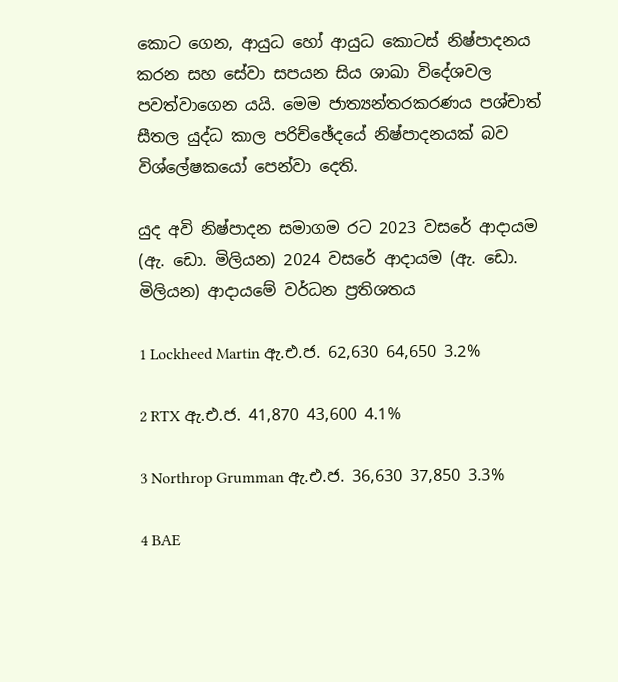කොට ගෙන, ආයුධ හෝ ආයුධ කොටස් නිෂ්පාදනය කරන සහ සේවා සපයන සිය ශාඛා විදේශවල පවත්වාගෙන යයි. මෙම ජාත්‍යන්තරකරණය පශ්චාත් සීතල යුද්ධ කාල පරිච්ඡේදයේ නිෂ්පාදනයක් බව විශ්ලේෂකයෝ පෙන්වා දෙති.

යුද අවි නිෂ්පාදන සමාගම රට 2023 වසරේ ආදායම (ඇ. ඩො. මිලියන) 2024 වසරේ ආදායම (ඇ. ඩො. මිලියන) ආදායමේ වර්ධන ප්‍රතිශතය

1 Lockheed Martin ඇ.එ.ජ. 62,630 64,650 3.2%

2 RTX ඇ.එ.ජ. 41,870 43,600 4.1%

3 Northrop Grumman ඇ.එ.ජ. 36,630 37,850 3.3%

4 BAE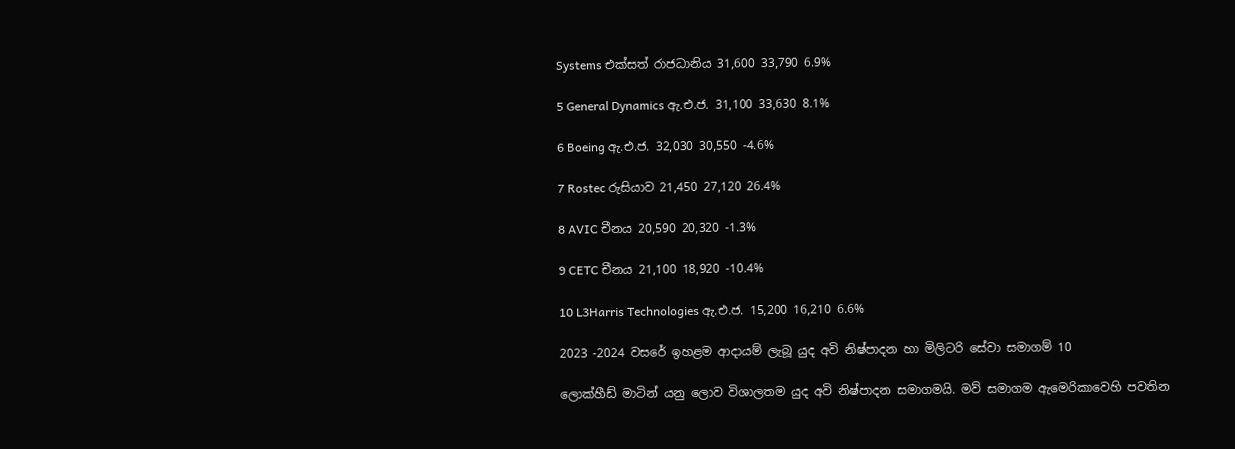Systems එක්සත් රාජධානිය 31,600 33,790 6.9%

5 General Dynamics ඇ.එ.ජ. 31,100 33,630 8.1%

6 Boeing ඇ.එ.ජ. 32,030 30,550 -4.6%

7 Rostec රුසියාව 21,450 27,120 26.4%

8 AVIC චීනය 20,590 20,320 -1.3%

9 CETC චීනය 21,100 18,920 -10.4%

10 L3Harris Technologies ඇ.එ.ජ. 15,200 16,210 6.6%

2023 -2024 වසරේ ඉහළම ආදායම් ලැබූ යුද අවි නිෂ්පාදන හා මිලිටරි සේවා සමාගම් 10

ලොක්හීඩ් මාටින් යනු ලොව විශාලතම යුද අවි නිෂ්පාදන සමාගමයි. මව් සමාගම ඇමෙරිකාවෙහි පවතින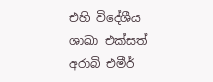එහි විදේශීය ශාඛා එක්සත් අරාබි එමීර්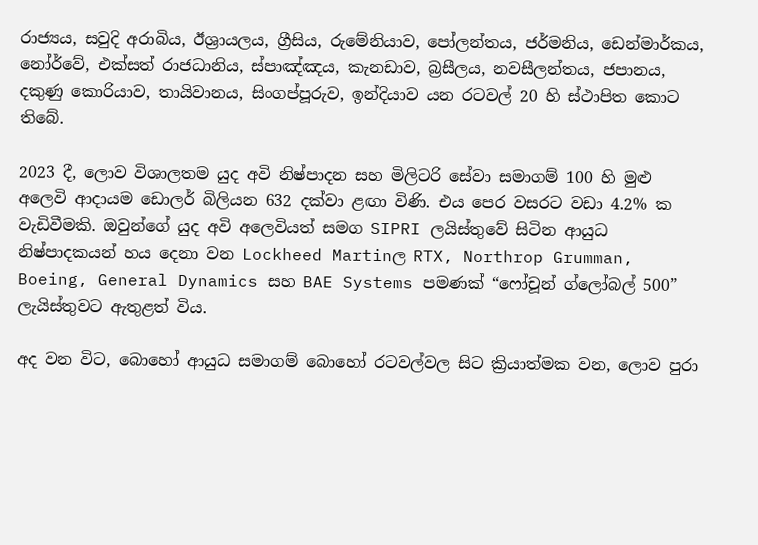රාජ්‍යය, සවුදි අරාබිය, ඊශ්‍රායලය, ග්‍රීසිය, රුමේනියාව, පෝලන්තය, ජර්මනිය, ඩෙන්මාර්කය, නෝර්වේ, එක්සත් රාජධානිය, ස්පාඤ්ඤය, කැනඩාව, බ්‍රසීලය, නවසීලන්තය, ජපානය, දකුණු කොරියාව, තායිවානය, සිංගප්පූරුව, ඉන්දියාව යන රටවල් 20 හි ස්ථාපිත කොට තිබේ.

2023 දී, ලොව විශාලතම යුද අවි නිෂ්පාදන සහ මිලිටරි සේවා සමාගම් 100 හි මුළු අලෙවි ආදායම ඩොලර් බිලියන 632 දක්වා ළඟා විණි. එය පෙර වසරට වඩා 4.2% ක වැඩිවීමකි. ඔවුන්ගේ යුද අවි අලෙවියත් සමග SIPRI ලයිස්තුවේ සිටින ආයුධ නිෂ්පාදකයන් හය දෙනා වන Lockheed Martinල RTX, Northrop Grumman, Boeing, General Dynamics සහ BAE Systems පමණක් “ෆෝචූන් ග්ලෝබල් 500” ලැයිස්තුවට ඇතුළත් විය.

අද වන විට, බොහෝ ආයුධ සමාගම් බොහෝ රටවල්වල සිට ක්‍රියාත්මක වන, ලොව පුරා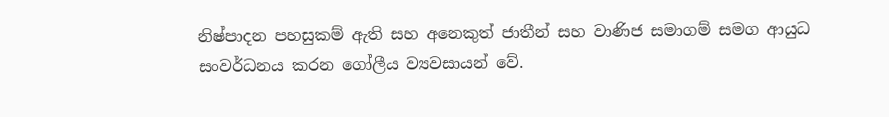නිෂ්පාදන පහසුකම් ඇති සහ අනෙකුත් ජාතීන් සහ වාණිජ සමාගම් සමග ආයුධ සංවර්ධනය කරන ගෝලීය ව්‍යවසායන් වේ.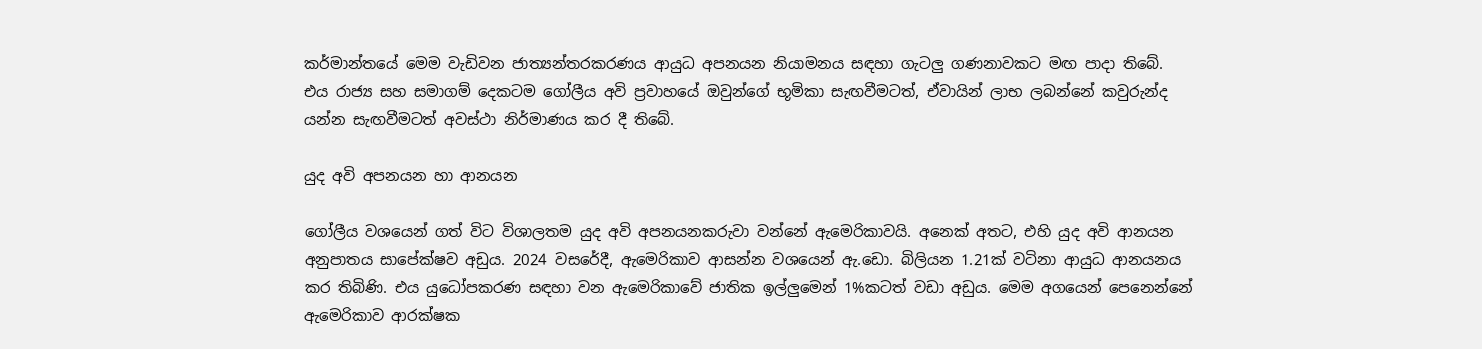කර්මාන්තයේ මෙම වැඩිවන ජාත්‍යන්තරකරණය ආයුධ අපනයන නියාමනය සඳහා ගැටලු ගණනාවකට මඟ පාදා තිබේ. එය රාජ්‍ය සහ සමාගම් දෙකටම ගෝලීය අවි ප්‍රවාහයේ ඔවුන්ගේ භූමිකා සැඟවීමටත්, ඒවායින් ලාභ ලබන්නේ කවුරුන්ද යන්න සැඟවීමටත් අවස්ථා නිර්මාණය කර දී තිබේ.

යුද අවි අපනයන හා ආනයන

ගෝලීය වශයෙන් ගත් විට විශාලතම යුද අවි අපනයනකරුවා වන්නේ ඇමෙරිකාවයි. අනෙක් අතට, එහි යුද අවි ආනයන අනුපාතය සාපේක්ෂව අඩුය. 2024 වසරේදී, ඇමෙරිකාව ආසන්න වශයෙන් ඇ.ඩො. බිලියන 1.21ක් වටිනා ආයුධ ආනයනය කර තිබිණි. එය යුධෝපකරණ සඳහා වන ඇමෙරිකාවේ ජාතික ඉල්ලුමෙන් 1%කටත් වඩා අඩුය. මෙම අගයෙන් පෙනෙන්නේ ඇමෙරිකාව ආරක්ෂක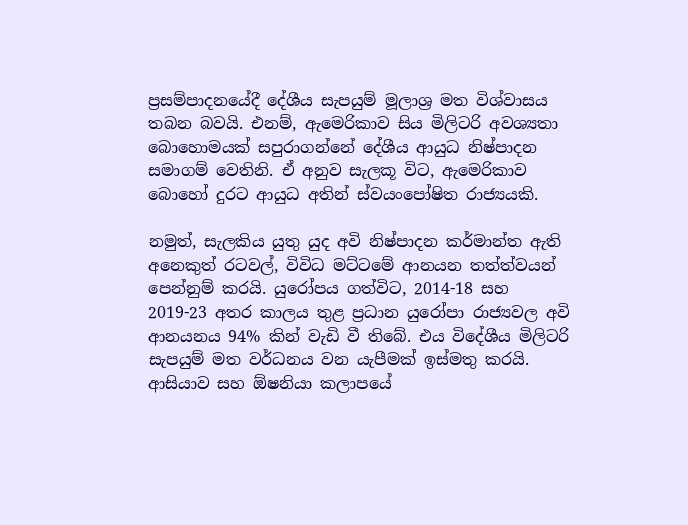ප්‍රසම්පාදනයේදී දේශීය සැපයුම් මූලාශ්‍ර මත විශ්වාසය තබන බවයි. එනම්, ඇමෙරිකාව සිය මිලිටරි අවශ්‍යතා බොහොමයක් සපුරාගන්නේ දේශීය ආයුධ නිෂ්පාදන සමාගම් වෙතිනි. ඒ අනුව සැලකූ විට, ඇමෙරිකාව බොහෝ දුරට ආයුධ අතින් ස්වයංපෝෂිත රාජ්‍යයකි.

නමුත්, සැලකිය යුතු යුද අවි නිෂ්පාදන කර්මාන්ත ඇති අනෙකුත් රටවල්, විවිධ මට්ටමේ ආනයන තත්ත්වයන් පෙන්නුම් කරයි. යුරෝපය ගත්විට, 2014-18 සහ 2019-23 අතර කාලය තුළ ප්‍රධාන යුරෝපා රාජ්‍යවල අවි ආනයනය 94% කින් වැඩි වී තිබේ. එය විදේශීය මිලිටරි සැපයුම් මත වර්ධනය වන යැපීමක් ඉස්මතු කරයි. ආසියාව සහ ඕෂනියා කලාපයේ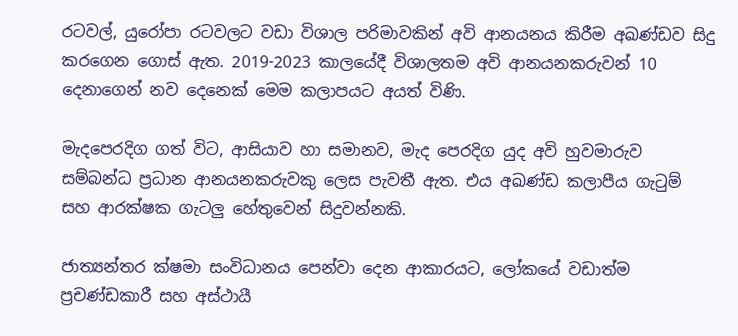රටවල්, යුරෝපා රටවලට වඩා විශාල පරිමාවකින් අවි ආනයනය කිරීම අඛණ්ඩව සිදු කරගෙන ගොස් ඇත. 2019-2023 කාලයේදී විශාලතම අවි ආනයනකරුවන් 10 දෙනාගෙන් නව දෙනෙක් මෙම කලාපයට අයත් විණි.

මැදපෙරදිග ගත් විට, ආසියාව හා සමානව, මැද පෙරදිග යුද අවි හුවමාරුව සම්බන්ධ ප්‍රධාන ආනයනකරුවකු ලෙස පැවතී ඇත. එය අඛණ්ඩ කලාපීය ගැටුම් සහ ආරක්ෂක ගැටලු හේතුවෙන් සිදුවන්නකි.

ජාත්‍යන්තර ක්ෂමා සංවිධානය පෙන්වා දෙන ආකාරයට, ලෝකයේ වඩාත්ම ප්‍රචණ්ඩකාරී සහ අස්ථායී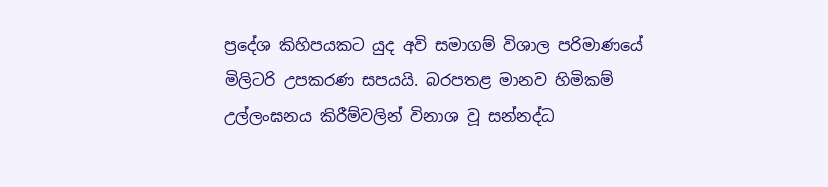ප්‍රදේශ කිහිපයකට යුද අවි සමාගම් විශාල පරිමාණයේ මිලිටරි උපකරණ සපයයි. බරපතළ මානව හිමිකම් උල්ලංඝනය කිරීම්වලින් විනාශ වූ සන්නද්ධ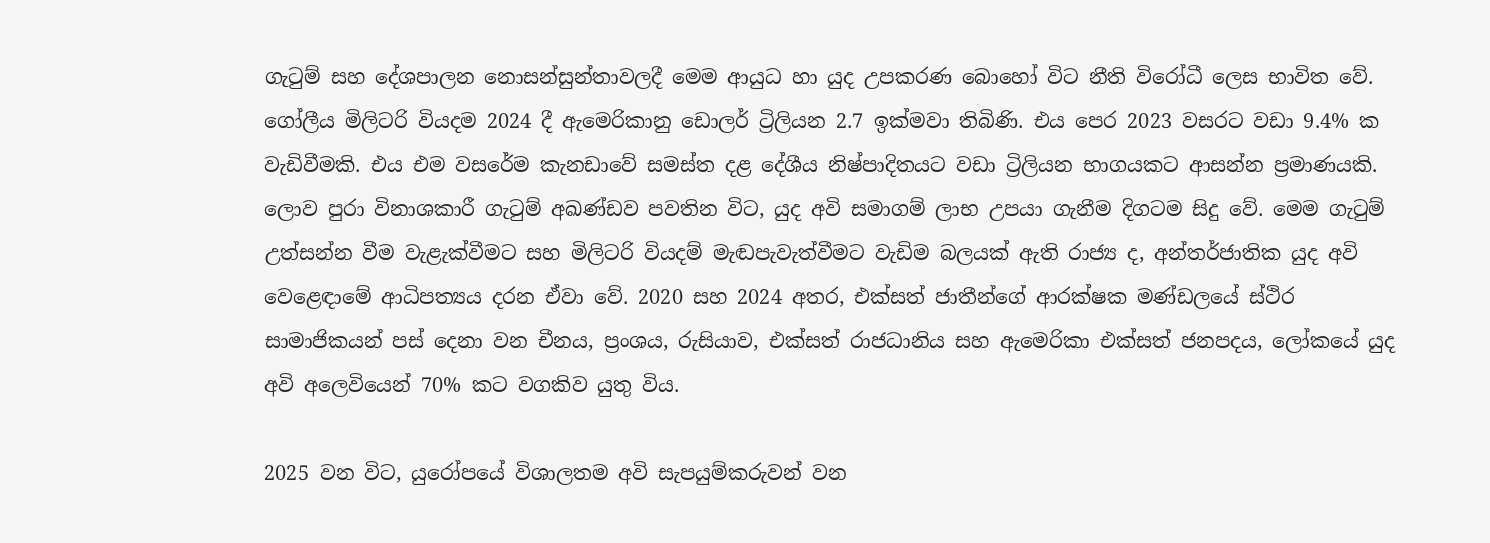ගැටුම් සහ දේශපාලන නොසන්සුන්තාවලදී මෙම ආයුධ හා යුද උපකරණ බොහෝ විට නීති විරෝධී ලෙස භාවිත වේ. ගෝලීය මිලිටරි වියදම 2024 දී ඇමෙරිකානු ඩොලර් ට්‍රිලියන 2.7 ඉක්මවා තිබිණි. එය පෙර 2023 වසරට වඩා 9.4% ක වැඩිවීමකි. එය එම වසරේම කැනඩාවේ සමස්ත දළ දේශීය නිෂ්පාදිතයට වඩා ට්‍රිලියන භාගයකට ආසන්න ප්‍රමාණයකි. ලොව පුරා විනාශකාරී ගැටුම් අඛණ්ඩව පවතින විට, යුද අවි සමාගම් ලාභ උපයා ගැනීම දිගටම සිදු වේ. මෙම ගැටුම් උත්සන්න වීම වැළැක්වීමට සහ මිලිටරි වියදම් මැඬපැවැත්වීමට වැඩිම බලයක් ඇති රාජ්‍ය ද, අන්තර්ජාතික යුද අවි වෙළෙඳාමේ ආධිපත්‍යය දරන ඒවා වේ. 2020 සහ 2024 අතර, එක්සත් ජාතීන්ගේ ආරක්ෂක මණ්ඩලයේ ස්ථිර සාමාජිකයන් පස් දෙනා වන චීනය, ප්‍රංශය, රුසියාව, එක්සත් රාජධානිය සහ ඇමෙරිකා එක්සත් ජනපදය, ලෝකයේ යුද අවි අලෙවියෙන් 70% කට වගකිව යුතු විය.

2025 වන විට, යුරෝපයේ විශාලතම අවි සැපයුම්කරුවන් වන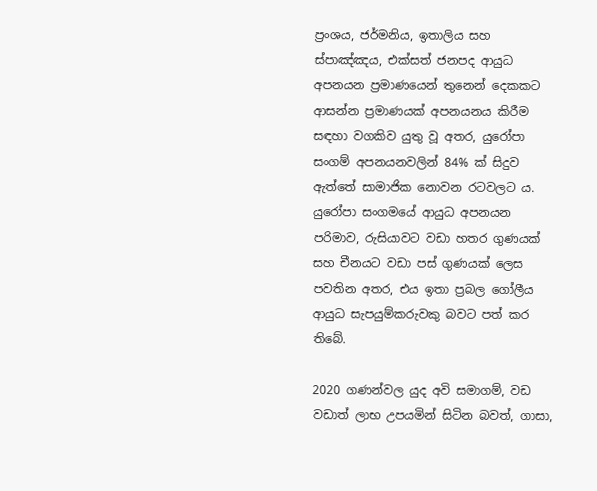ප්‍රංශය, ජර්මනිය, ඉතාලිය සහ ස්පාඤ්ඤය, එක්සත් ජනපද ආයුධ අපනයන ප්‍රමාණයෙන් තුනෙන් දෙකකට ආසන්න ප්‍රමාණයක් අපනයනය කිරීම සඳහා වගකිව යුතු වූ අතර, යුරෝපා සංගම් අපනයනවලින් 84% ක් සිදුව ඇත්තේ සාමාජික නොවන රටවලට ය. යුරෝපා සංගමයේ ආයුධ අපනයන පරිමාව, රුසියාවට වඩා හතර ගුණයක් සහ චීනයට වඩා පස් ගුණයක් ලෙස පවතින අතර, එය ඉතා ප්‍රබල ගෝලීය ආයුධ සැපයුම්කරුවකු බවට පත් කර තිබේ.

2020 ගණන්වල යුද අවි සමාගම්, වඩ වඩාත් ලාභ උපයමින් සිටින බවත්, ගාසා,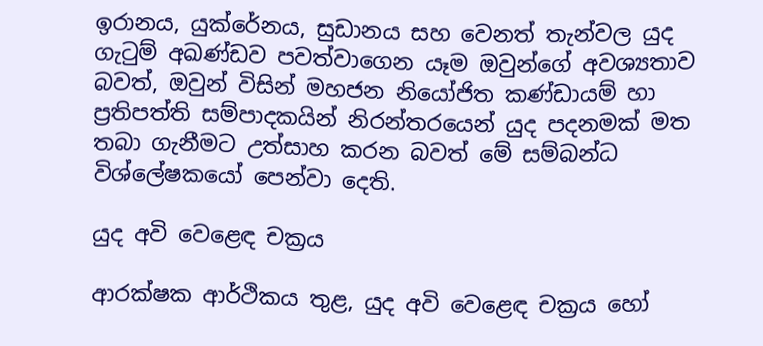ඉරානය, යුක්රේනය, සුඩානය සහ වෙනත් තැන්වල යුද ගැටුම් අඛණ්ඩව පවත්වාගෙන යෑම ඔවුන්ගේ අවශ්‍යතාව බවත්, ඔවුන් විසින් මහජන නියෝජිත කණ්ඩායම් හා ප්‍රතිපත්ති සම්පාදකයින් නිරන්තරයෙන් යුද පදනමක් මත තබා ගැනීමට උත්සාහ කරන බවත් මේ සම්බන්ධ විශ්ලේෂකයෝ පෙන්වා දෙති.

යුද අවි වෙළෙඳ චක්‍රය

ආරක්ෂක ආර්ථිකය තුළ, යුද අවි වෙළෙඳ චක්‍රය හෝ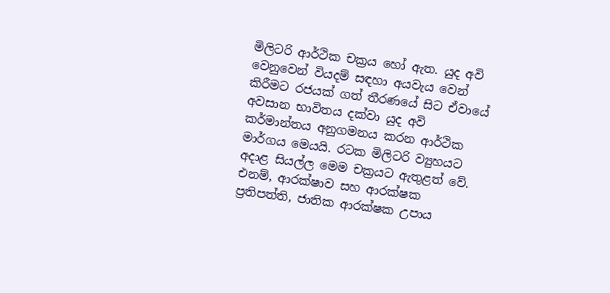මිලිටරි ආර්ථික චක්‍රය හෝ ඇත. යුද අවි වෙනුවෙන් වියදම් සඳහා අයවැය වෙන් කිරීමට රජයක් ගත් තීරණයේ සිට ඒවායේ අවසාන භාවිතය දක්වා යුද අවි කර්මාන්තය අනුගමනය කරන ආර්ථික මාර්ගය මෙයයි. රටක මිලිටරි ව්‍යුහයට අදාළ සියල්ල මෙම චක්‍රයට ඇතුළත් වේ. එනම්, ආරක්ෂාව සහ ආරක්ෂක ප්‍රතිපත්ති, ජාතික ආරක්ෂක උපාය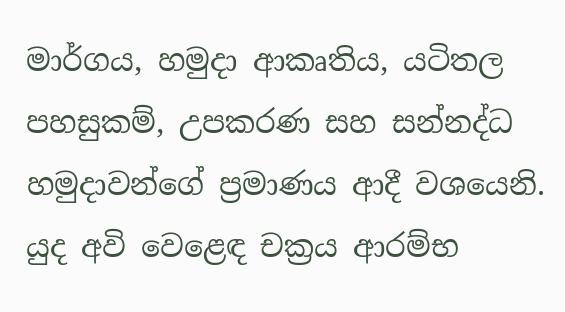මාර්ගය, හමුදා ආකෘතිය, යටිතල පහසුකම්, උපකරණ සහ සන්නද්ධ හමුදාවන්ගේ ප්‍රමාණය ආදී වශයෙනි. යුද අවි වෙළෙඳ චක්‍රය ආරම්භ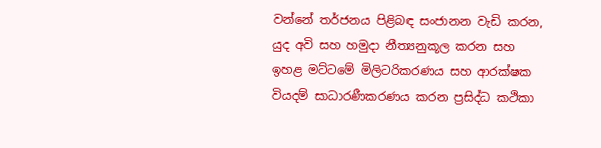වන්නේ තර්ජනය පිළිබඳ සංජානන වැඩි කරන, යුද අවි සහ හමුදා නීත්‍යනුකූල කරන සහ ඉහළ මට්ටමේ මිලිටරිකරණය සහ ආරක්ෂක වියදම් සාධාරණීකරණය කරන ප්‍රසිද්ධ කථිකා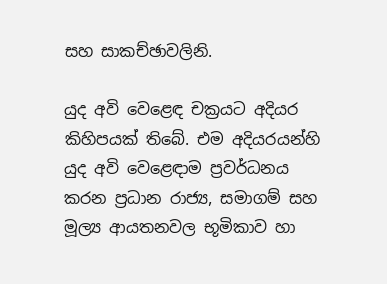සහ සාකච්ඡාවලිනි.

යුද අවි වෙළෙඳ චක්‍රයට අදියර කිහිපයක් තිබේ. එම අදියරයන්හි යුද අවි වෙළෙඳාම ප්‍රවර්ධනය කරන ප්‍රධාන රාජ්‍ය, සමාගම් සහ මූල්‍ය ආයතනවල භූමිකාව හා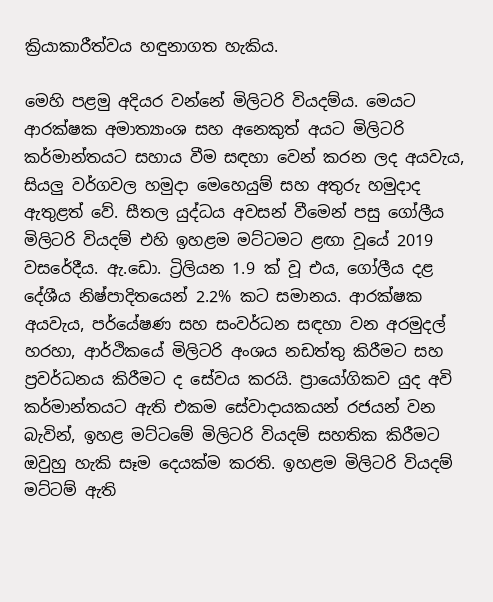ක්‍රියාකාරීත්වය හඳුනාගත හැකිය.

මෙහි පළමු අදියර වන්නේ මිලිටරි වියදම්ය. මෙයට ආරක්ෂක අමාත්‍යාංශ සහ අනෙකුත් අයට මිලිටරි කර්මාන්තයට සහාය වීම සඳහා වෙන් කරන ලද අයවැය, සියලු වර්ගවල හමුදා මෙහෙයුම් සහ අතුරු හමුදාද ඇතුළත් වේ. සීතල යුද්ධය අවසන් වීමෙන් පසු ගෝලීය මිලිටරි වියදම් එහි ඉහළම මට්ටමට ළඟා වූයේ 2019 වසරේදීය. ඇ.ඩො. ට්‍රිලියන 1.9 ක් වූ එය, ගෝලීය දළ දේශීය නිෂ්පාදිතයෙන් 2.2% කට සමානය. ආරක්ෂක අයවැය, පර්යේෂණ සහ සංවර්ධන සඳහා වන අරමුදල් හරහා, ආර්ථිකයේ මිලිටරි අංශය නඩත්තු කිරීමට සහ ප්‍රවර්ධනය කිරීමට ද සේවය කරයි. ප්‍රායෝගිකව යුද අවි කර්මාන්තයට ඇති එකම සේවාදායකයන් රජයන් වන බැවින්, ඉහළ මට්ටමේ මිලිටරි වියදම් සහතික කිරීමට ඔවුහු හැකි සෑම දෙයක්ම කරති. ඉහළම මිලිටරි වියදම් මට්ටම් ඇති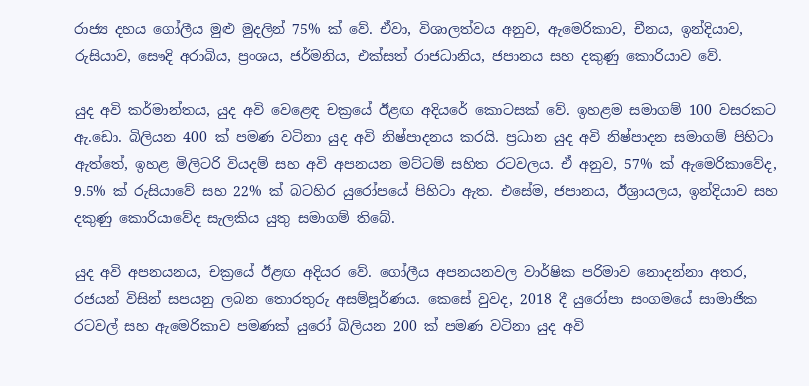රාජ්‍ය දහය ගෝලීය මුළු මුදලින් 75% ක් වේ. ඒවා, විශාලත්වය අනුව, ඇමෙරිකාව, චීනය, ඉන්දියාව, රුසියාව, සෞදි අරාබිය, ප්‍රංශය, ජර්මනිය, එක්සත් රාජධානිය, ජපානය සහ දකුණු කොරියාව වේ.

යුද අවි කර්මාන්තය, යුද අවි වෙළෙඳ චක්‍රයේ ඊළඟ අදියරේ කොටසක් වේ. ඉහළම සමාගම් 100 වසරකට ඇ.ඩො. බිලියන 400 ක් පමණ වටිනා යුද අවි නිෂ්පාදනය කරයි. ප්‍රධාන යුද අවි නිෂ්පාදන සමාගම් පිහිටා ඇත්තේ, ඉහළ මිලිටරි වියදම් සහ අවි අපනයන මට්ටම් සහිත රටවලය. ඒ අනුව, 57% ක් ඇමෙරිකාවේද, 9.5% ක් රුසියාවේ සහ 22% ක් බටහිර යුරෝපයේ පිහිටා ඇත. එසේම, ජපානය, ඊශ්‍රායලය, ඉන්දියාව සහ දකුණු කොරියාවේද සැලකිය යුතු සමාගම් තිබේ.

යුද අවි අපනයනය, චක්‍රයේ ඊළඟ අදියර වේ. ගෝලීය අපනයනවල වාර්ෂික පරිමාව නොදන්නා අතර, රජයන් විසින් සපයනු ලබන තොරතුරු අසම්පූර්ණය. කෙසේ වුවද, 2018 දී යුරෝපා සංගමයේ සාමාජික රටවල් සහ ඇමෙරිකාව පමණක් යුරෝ බිලියන 200 ක් පමණ වටිනා යුද අවි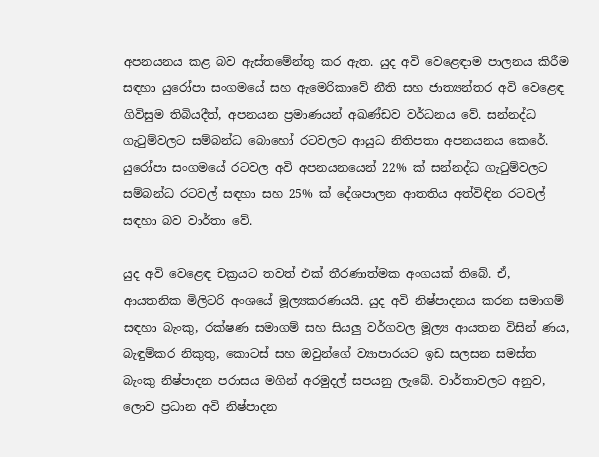අපනයනය කළ බව ඇස්තමේන්තු කර ඇත. යුද අවි වෙළෙඳාම පාලනය කිරීම සඳහා යුරෝපා සංගමයේ සහ ඇමෙරිකාවේ නීති සහ ජාත්‍යන්තර අවි වෙළෙඳ ගිවිසුම තිබියදීත්, අපනයන ප්‍රමාණයන් අඛණ්ඩව වර්ධනය වේ. සන්නද්ධ ගැටුම්වලට සම්බන්ධ බොහෝ රටවලට ආයුධ නිතිපතා අපනයනය කෙරේ. යුරෝපා සංගමයේ රටවල අවි අපනයනයෙන් 22% ක් සන්නද්ධ ගැටුම්වලට සම්බන්ධ රටවල් සඳහා සහ 25% ක් දේශපාලන ආතතිය අත්විඳින රටවල් සඳහා බව වාර්තා වේ.

යුද අවි වෙළෙඳ චක්‍රයට තවත් එක් තීරණාත්මක අංගයක් තිබේ. ඒ, ආයතනික මිලිටරි අංශයේ මූල්‍යකරණයයි. යුද අවි නිෂ්පාදනය කරන සමාගම් සඳහා බැංකු, රක්ෂණ සමාගම් සහ සියලු වර්ගවල මූල්‍ය ආයතන විසින් ණය, බැඳුම්කර නිකුතු, කොටස් සහ ඔවුන්ගේ ව්‍යාපාරයට ඉඩ සලසන සමස්ත බැංකු නිෂ්පාදන පරාසය මගින් අරමුදල් සපයනු ලැබේ. වාර්තාවලට අනුව, ලොව ප්‍රධාන අවි නිෂ්පාදන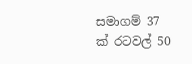සමාගම් 37 ක් රටවල් 50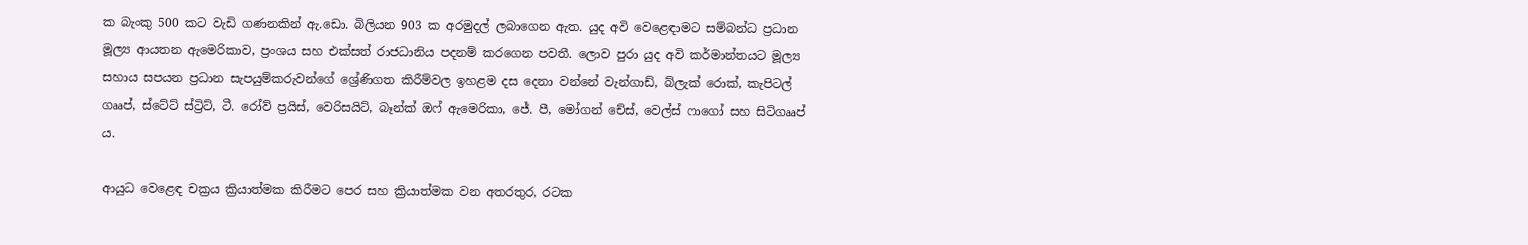ක බැංකු 500 කට වැඩි ගණනකින් ඇ.ඩො. බිලියන 903 ක අරමුදල් ලබාගෙන ඇත. යුද අවි වෙළෙඳාමට සම්බන්ධ ප්‍රධාන මූල්‍ය ආයතන ඇමෙරිකාව, ප්‍රංශය සහ එක්සත් රාජධානිය පදනම් කරගෙන පවතී. ලොව පුරා යුද අවි කර්මාන්තයට මූල්‍ය සහාය සපයන ප්‍රධාන සැපයුම්කරුවන්ගේ ශ්‍රේණිගත කිරීම්වල ඉහළම දස දෙනා වන්නේ වැන්ගාඩ්, බ්ලැක් රොක්, කැපිටල් ගෲප්, ස්ටේට් ස්ට්‍රිට්, ටී. රෝව් ප්‍රයිස්, වෙරිසයිට්, බෑන්ක් ඔෆ් ඇමෙරිකා, ජේ. පී, මෝගන් චේස්, වෙල්ස් ෆාගෝ සහ සිටිගෲප් ය.

ආයුධ වෙළෙඳ චක්‍රය ක්‍රියාත්මක කිරීමට පෙර සහ ක්‍රියාත්මක වන අතරතුර, රටක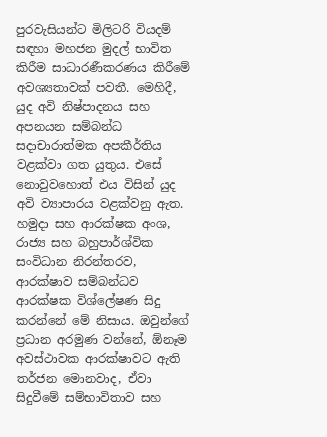පුරවැසියන්ට මිලිටරි වියදම් සඳහා මහජන මුදල් භාවිත කිරීම සාධාරණීකරණය කිරීමේ අවශ්‍යතාවක් පවතී. මෙහිදී, යුද අවි නිෂ්පාදනය සහ අපනයන සම්බන්ධ සදාචාරාත්මක අපකීර්තිය වළක්වා ගත යුතුය. එසේ නොවුවහොත් එය විසින් යුද අවි ව්‍යාපාරය වළක්වනු ඇත. හමුදා සහ ආරක්ෂක අංශ, රාජ්‍ය සහ බහුපාර්ශ්වික සංවිධාන නිරන්තරව, ආරක්ෂාව සම්බන්ධව ආරක්ෂක විශ්ලේෂණ සිදු කරන්නේ මේ නිසාය. ඔවුන්ගේ ප්‍රධාන අරමුණ වන්නේ, ඕනෑම අවස්ථාවක ආරක්ෂාවට ඇති තර්ජන මොනවාද, ඒවා සිදුවීමේ සම්භාවිතාව සහ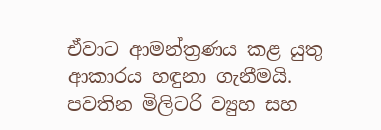ඒවාට ආමන්ත්‍රණය කළ යුතු ආකාරය හඳුනා ගැනීමයි. පවතින මිලිටරි ව්‍යුහ සහ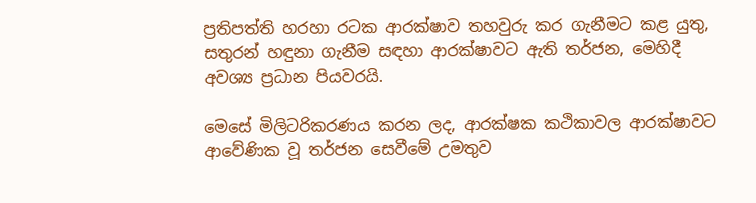ප්‍රතිපත්ති හරහා රටක ආරක්ෂාව තහවුරු කර ගැනීමට කළ යුතු, සතුරන් හඳුනා ගැනීම සඳහා ආරක්ෂාවට ඇති තර්ජන, මෙහිදී අවශ්‍ය ප්‍රධාන පියවරයි.

මෙසේ මිලිටරිකරණය කරන ලද, ආරක්ෂක කථිකාවල ආරක්ෂාවට ආවේණික වූ තර්ජන සෙවීමේ උමතුව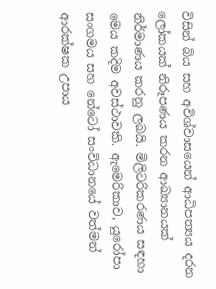විසින් බිය සහ අවිශ්වාසයෙන් ආධිපත්‍යය දරන ලෝකයක් නිරූපණය කරන ආඛ්‍යානයක් නිර්මාණය කරනු ලබයි. මිලිටරිකරණය සඳහා මෙය කදිම අවස්ථාවකි. ඇමෙරිකාව, යුරෝපා සංගමය සහ නේටෝ සංවිධානයේ වත්මන් ආරක්ෂක උපාය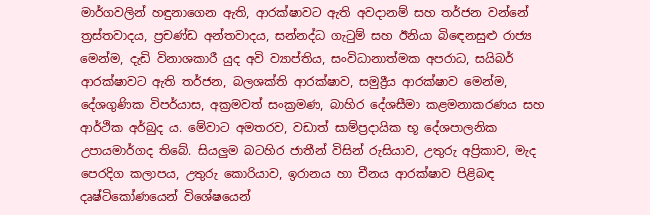මාර්ගවලින් හඳුනාගෙන ඇති, ආරක්ෂාවට ඇති අවදානම් සහ තර්ජන වන්නේ ත්‍රස්තවාදය, ප්‍රචණ්ඩ අන්තවාදය, සන්නද්ධ ගැටුම් සහ ඊනියා බිඳෙනසුළු රාජ්‍ය මෙන්ම, දැඩි විනාශකාරී යුද අවි ව්‍යාප්තිය, සංවිධානාත්මක අපරාධ, සයිබර් ආරක්ෂාවට ඇති තර්ජන, බලශක්ති ආරක්ෂාව, සමුද්‍රීය ආරක්ෂාව මෙන්ම, දේශගුණික විපර්යාස, අක්‍රමවත් සංක්‍රමණ, බාහිර දේශසීමා කළමනාකරණය සහ ආර්ථික අර්බුද ය. මේවාට අමතරව, වඩාත් සාම්ප්‍රදායික භූ දේශපාලනික උපායමාර්ගද තිබේ. සියලුම බටහිර ජාතීන් විසින් රුසියාව, උතුරු අප්‍රිකාව, මැද පෙරදිග කලාපය, උතුරු කොරියාව, ඉරානය හා චීනය ආරක්ෂාව පිළිබඳ දෘෂ්ටිකෝණයෙන් විශේෂයෙන්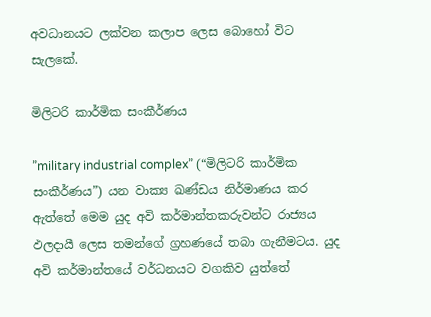අවධානයට ලක්වන කලාප ලෙස බොහෝ විට සැලකේ.

මිලිටරි කාර්මික සංකීර්ණය

”military industrial complex” (“මිලිටරි කාර්මික සංකීර්ණය”) යන වාක්‍ය ඛණ්ඩය නිර්මාණය කර ඇත්තේ මෙම යුද අවි කර්මාන්තකරුවන්ට රාජ්‍යය ඵලදායී ලෙස තමන්ගේ ග්‍රහණයේ තබා ගැනීමටය. යුද අවි කර්මාන්තයේ වර්ධනයට වගකිව යුත්තේ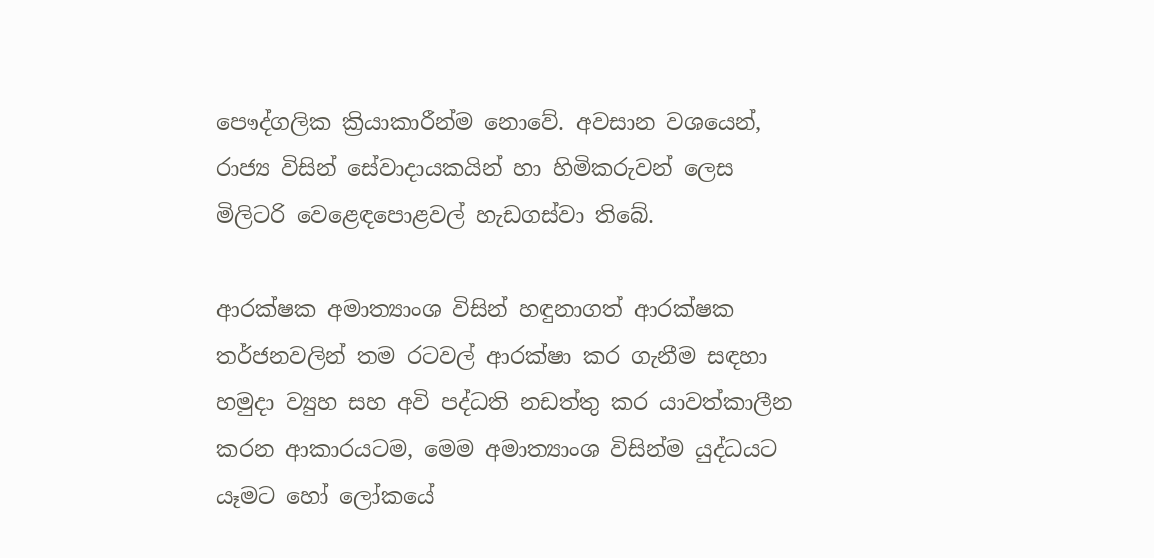පෞද්ගලික ක්‍රියාකාරීන්ම නොවේ. අවසාන වශයෙන්, රාජ්‍ය විසින් සේවාදායකයින් හා හිමිකරුවන් ලෙස මිලිටරි වෙළෙඳපොළවල් හැඩගස්වා තිබේ.

ආරක්ෂක අමාත්‍යාංශ විසින් හඳුනාගත් ආරක්ෂක තර්ජනවලින් තම රටවල් ආරක්ෂා කර ගැනීම සඳහා හමුදා ව්‍යුහ සහ අවි පද්ධති නඩත්තු කර යාවත්කාලීන කරන ආකාරයටම, මෙම අමාත්‍යාංශ විසින්ම යුද්ධයට යෑමට හෝ ලෝකයේ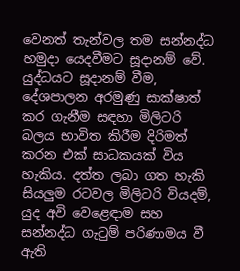වෙනත් තැන්වල තම සන්නද්ධ හමුදා යෙදවීමට සූදානම් වේ. යුද්ධයට සූදානම් වීම, දේශපාලන අරමුණු සාක්ෂාත් කර ගැනීම සඳහා මිලිටරි බලය භාවිත කිරීම දිරිමත් කරන එක් සාධකයක් විය හැකිය. දත්ත ලබා ගත හැකි සියලුම රටවල මිලිටරි වියදම්, යුද අවි වෙළෙඳාම සහ සන්නද්ධ ගැටුම් පරිණාමය වී ඇති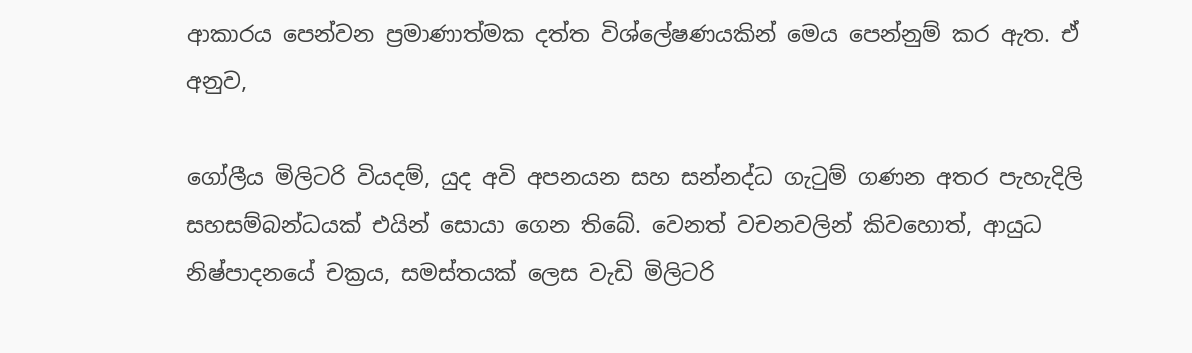ආකාරය පෙන්වන ප්‍රමාණාත්මක දත්ත විශ්ලේෂණයකින් මෙය පෙන්නුම් කර ඇත. ඒ අනුව,

ගෝලීය මිලිටරි වියදම්, යුද අවි අපනයන සහ සන්නද්ධ ගැටුම් ගණන අතර පැහැදිලි සහසම්බන්ධයක් එයින් සොයා ගෙන තිබේ. වෙනත් වචනවලින් කිවහොත්, ආයුධ නිෂ්පාදනයේ චක්‍රය, සමස්තයක් ලෙස වැඩි මිලිටරි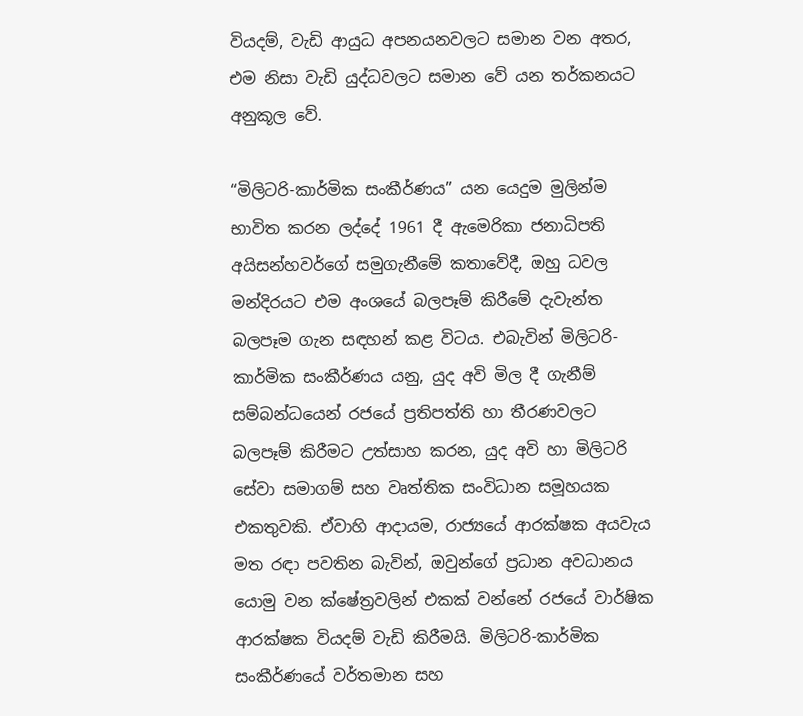වියදම්, වැඩි ආයුධ අපනයනවලට සමාන වන අතර, එම නිසා වැඩි යුද්ධවලට සමාන වේ යන තර්කනයට අනුකූල වේ.

“මිලිටරි-කාර්මික සංකීර්ණය” යන යෙදුම මුලින්ම භාවිත කරන ලද්දේ 1961 දී ඇමෙරිකා ජනාධිපති අයිසන්හවර්ගේ සමුගැනීමේ කතාවේදී, ඔහු ධවල මන්දිරයට එම අංශයේ බලපෑම් කිරීමේ දැවැන්ත බලපෑම ගැන සඳහන් කළ විටය. එබැවින් මිලිටරි-කාර්මික සංකීර්ණය යනු, යුද අවි මිල දී ගැනීම් සම්බන්ධයෙන් රජයේ ප්‍රතිපත්ති හා තීරණවලට බලපෑම් කිරීමට උත්සාහ කරන, යුද අවි හා මිලිටරි සේවා සමාගම් සහ වෘත්තික සංවිධාන සමූහයක එකතුවකි. ඒවාහි ආදායම, රාජ්‍යයේ ආරක්ෂක අයවැය මත රඳා පවතින බැවින්, ඔවුන්ගේ ප්‍රධාන අවධානය යොමු වන ක්ෂේත්‍රවලින් එකක් වන්නේ රජයේ වාර්ෂික ආරක්ෂක වියදම් වැඩි කිරීමයි. මිලිටරි-කාර්මික සංකීර්ණයේ වර්තමාන සහ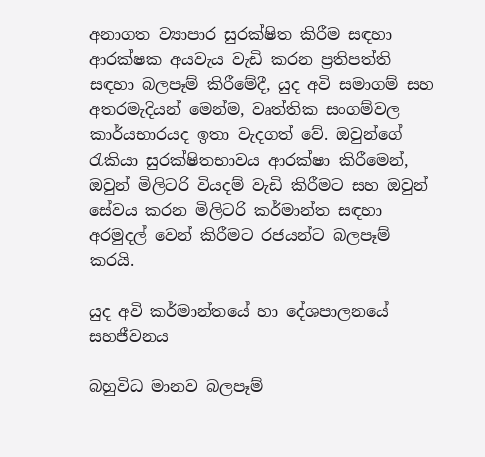අනාගත ව්‍යාපාර සුරක්ෂිත කිරීම සඳහා ආරක්ෂක අයවැය වැඩි කරන ප්‍රතිපත්ති සඳහා බලපෑම් කිරීමේදී, යුද අවි සමාගම් සහ අතරමැදියන් මෙන්ම, වෘත්තික සංගම්වල කාර්යභාරයද ඉතා වැදගත් වේ. ඔවුන්ගේ රැකියා සුරක්ෂිතභාවය ආරක්ෂා කිරීමෙන්, ඔවුන් මිලිටරි වියදම් වැඩි කිරීමට සහ ඔවුන් සේවය කරන මිලිටරි කර්මාන්ත සඳහා අරමුදල් වෙන් කිරීමට රජයන්ට බලපෑම් කරයි.

යුද අවි කර්මාන්තයේ හා දේශපාලනයේ සහජීවනය

බහුවිධ මානව බලපෑම්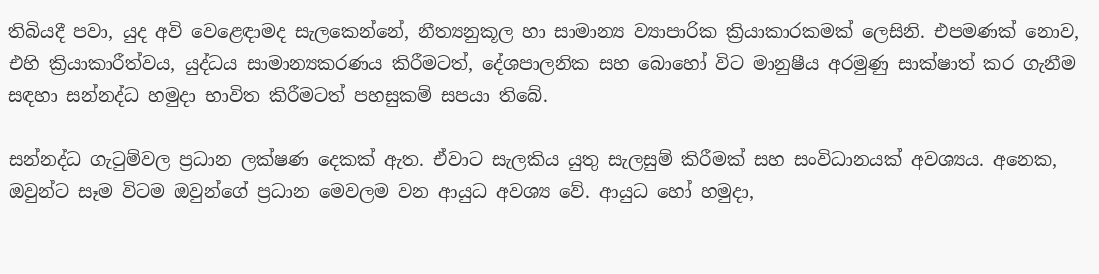තිබියදී පවා, යුද අවි වෙළෙඳාමද සැලකෙන්නේ, නීත්‍යනුකූල හා සාමාන්‍ය ව්‍යාපාරික ක්‍රියාකාරකමක් ලෙසිනි. එපමණක් නොව, එහි ක්‍රියාකාරීත්වය, යුද්ධය සාමාන්‍යකරණය කිරීමටත්, දේශපාලනික සහ බොහෝ විට මානුෂීය අරමුණු සාක්ෂාත් කර ගැනීම සඳහා සන්නද්ධ හමුදා භාවිත කිරීමටත් පහසුකම් සපයා තිබේ.

සන්නද්ධ ගැටුම්වල ප්‍රධාන ලක්ෂණ දෙකක් ඇත. ඒවාට සැලකිය යුතු සැලසුම් කිරීමක් සහ සංවිධානයක් අවශ්‍යය. අනෙක, ඔවුන්ට සෑම විටම ඔවුන්ගේ ප්‍රධාන මෙවලම වන ආයුධ අවශ්‍ය වේ. ආයුධ හෝ හමුදා,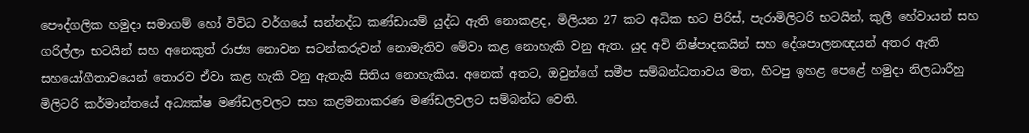පෞද්ගලික හමුදා සමාගම් හෝ විවිධ වර්ගයේ සන්නද්ධ කණ්ඩායම් යුද්ධ ඇති නොකළද, මිලියන 27 කට අධික භට පිරිස්, පැරාමිලිටරි භටයින්, කුලී හේවායන් සහ ගරිල්ලා භටයින් සහ අනෙකුත් රාජ්‍ය නොවන සටන්කරුවන් නොමැතිව මේවා කළ නොහැකි වනු ඇත. යුද අවි නිෂ්පාදකයින් සහ දේශපාලනඥයන් අතර ඇති සහයෝගීතාවයෙන් තොරව ඒවා කළ හැකි වනු ඇතැයි සිතිය නොහැකිය. අනෙක් අතට, ඔවුන්ගේ සමීප සම්බන්ධතාවය මත, හිටපු ඉහළ පෙළේ හමුදා නිලධාරීහු මිලිටරි කර්මාන්තයේ අධ්‍යක්ෂ මණ්ඩලවලට සහ කළමනාකරණ මණ්ඩලවලට සම්බන්ධ වෙති.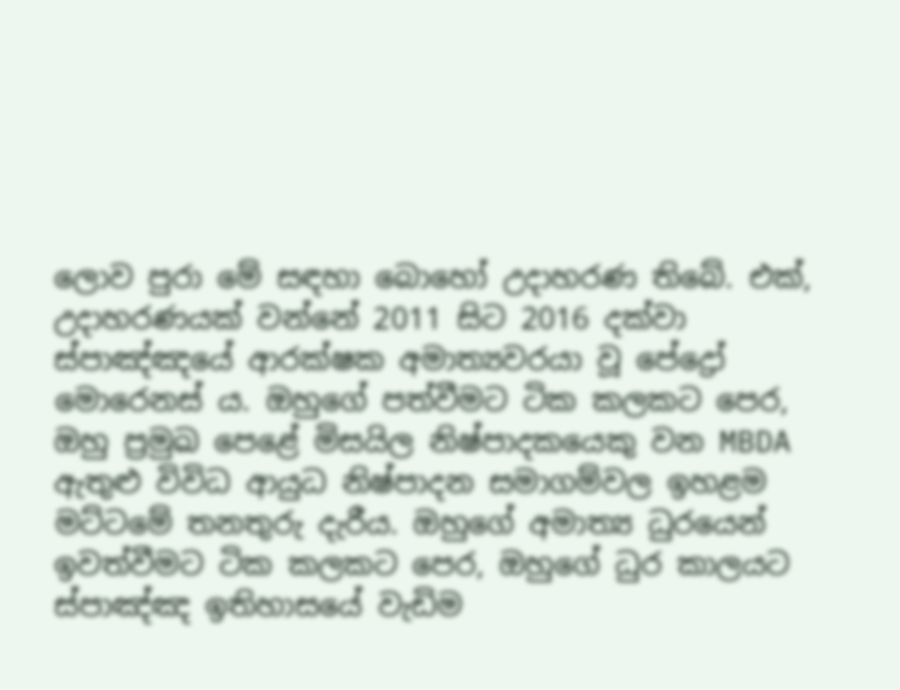ලොව පුරා මේ සඳහා බොහෝ උදාහරණ තිබේ. එක්, උදාහරණයක් වන්නේ 2011 සිට 2016 දක්වා ස්පාඤ්ඤයේ ආරක්ෂක අමාත්‍යවරයා වූ පේද්‍රෝ මොරෙනස් ය. ඔහුගේ පත්වීමට ටික කලකට පෙර, ඔහු ප්‍රමුඛ පෙළේ මිසයිල නිෂ්පාදකයෙකු වන MBDA ඇතුළු විවිධ ආයුධ නිෂ්පාදන සමාගම්වල ඉහළම මට්ටමේ තනතුරු දැරීය. ඔහුගේ අමාත්‍ය ධුරයෙන් ඉවත්වීමට ටික කලකට පෙර, ඔහුගේ ධුර කාලයට ස්පාඤ්ඤ ඉතිහාසයේ වැඩිම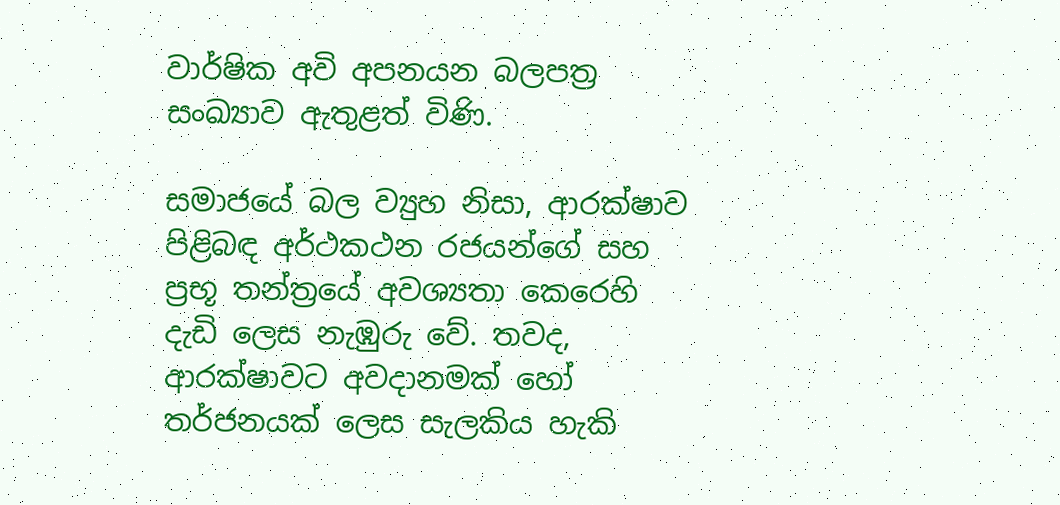වාර්ෂික අවි අපනයන බලපත්‍ර සංඛ්‍යාව ඇතුළත් විණි.

සමාජයේ බල ව්‍යුහ නිසා, ආරක්ෂාව පිළිබඳ අර්ථකථන රජයන්ගේ සහ ප්‍රභූ තන්ත්‍රයේ අවශ්‍යතා කෙරෙහි දැඩි ලෙස නැඹුරු වේ. තවද, ආරක්ෂාවට අවදානමක් හෝ තර්ජනයක් ලෙස සැලකිය හැකි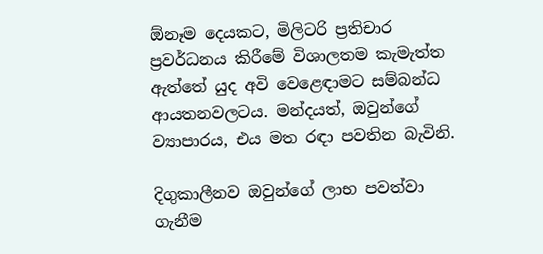ඕනෑම දෙයකට, මිලිටරි ප්‍රතිචාර ප්‍රවර්ධනය කිරීමේ විශාලතම කැමැත්ත ඇත්තේ යුද අවි වෙළෙඳාමට සම්බන්ධ ආයතනවලටය. මන්දයත්, ඔවුන්ගේ ව්‍යාපාරය, එය මත රඳා පවතින බැවිනි.

දිගුකාලීනව ඔවුන්ගේ ලාභ පවත්වා ගැනීම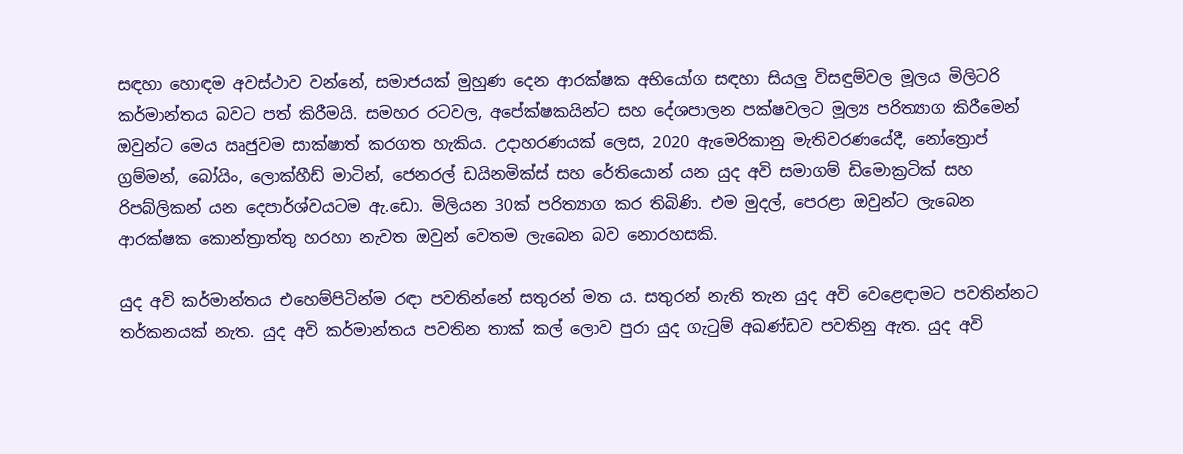සඳහා හොඳම අවස්ථාව වන්නේ, සමාජයක් මුහුණ දෙන ආරක්ෂක අභියෝග සඳහා සියලු විසඳුම්වල මූලය මිලිටරි කර්මාන්තය බවට පත් කිරීමයි. සමහර රටවල, අපේක්ෂකයින්ට සහ දේශපාලන පක්ෂවලට මූල්‍ය පරිත්‍යාග කිරීමෙන් ඔවුන්ට මෙය ඍජුවම සාක්ෂාත් කරගත හැකිය. උදාහරණයක් ලෙස, 2020 ඇමෙරිකානු මැතිවරණයේදී, නෝත්‍රොප් ග්‍රම්මන්, බෝයිං, ලොක්හීඩ් මාටින්, ජෙනරල් ඩයිනමික්ස් සහ රේතියොන් යන යුද අවි සමාගම් ඩිමොක්‍රටික් සහ රිපබ්ලිකන් යන දෙපාර්ශ්වයටම ඇ.ඩො. මිලියන 30ක් පරිත්‍යාග කර තිබිණි. එම මුදල්, පෙරළා ඔවුන්ට ලැබෙන ආරක්ෂක කොන්ත්‍රාත්තු හරහා නැවත ඔවුන් වෙතම ලැබෙන බව නොරහසකි.

යුද අවි කර්මාන්තය එහෙම්පිටින්ම රඳා පවතින්නේ සතුරන් මත ය. සතුරන් නැති තැන යුද අවි වෙළෙඳාමට පවතින්නට තර්කනයක් නැත. යුද අවි කර්මාන්තය පවතින තාක් කල් ලොව පුරා යුද ගැටුම් අඛණ්ඩව පවතිනු ඇත. යුද අවි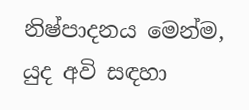නිෂ්පාදනය මෙන්ම, යුද අවි සඳහා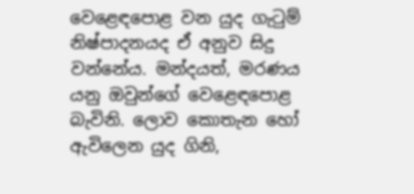වෙළෙඳපොළ වන යුද ගැටුම් නිෂ්පාදනයද ඒ අනුව සිදු වන්නේය. මන්දයත්, මරණය යනු ඔවුන්ගේ වෙළෙඳපොළ බැවිනි. ලොව කොතැන හෝ ඇවිලෙන යුද ගිනි,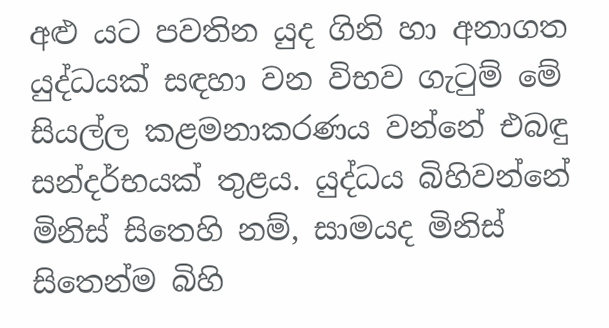අළු යට පවතින යුද ගිනි හා අනාගත යුද්ධයක් සඳහා වන විභව ගැටුම් මේ සියල්ල කළමනාකරණය වන්නේ එබඳු සන්දර්භයක් තුළය. යුද්ධය බිහිවන්නේ මිනිස් සිතෙහි නම්, සාමයද මිනිස් සිතෙන්ම බිහි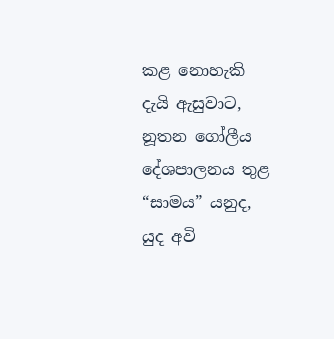කළ නොහැකි දැයි ඇසුවාට, නූතන ගෝලීය දේශපාලනය තුළ “සාමය” යනුද, යුද අවි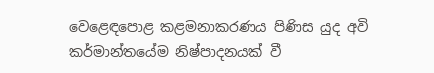වෙළෙඳපොළ කළමනාකරණය පිණිස යුද අවි කර්මාන්තයේම නිෂ්පාදනයක් වී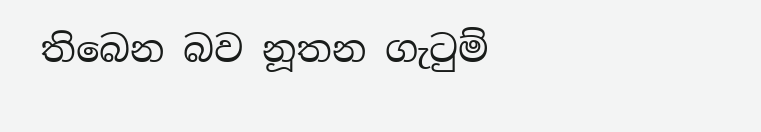තිබෙන බව නූතන ගැටුම්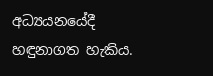අධ්‍යයනයේදී හඳුනාගත හැකිය.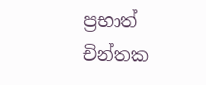ප්‍රභාත් චින්තක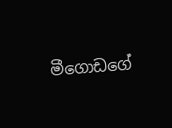මීගොඩගේ